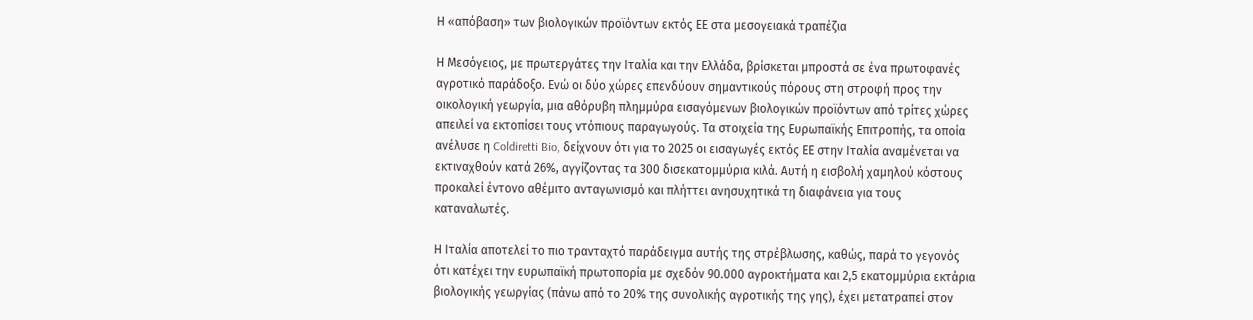Η «απόβαση» των βιολογικών προϊόντων εκτός ΕΕ στα μεσογειακά τραπέζια

Η Μεσόγειος, με πρωτεργάτες την Ιταλία και την Ελλάδα, βρίσκεται μπροστά σε ένα πρωτοφανές αγροτικό παράδοξο. Ενώ οι δύο χώρες επενδύουν σημαντικούς πόρους στη στροφή προς την οικολογική γεωργία, μια αθόρυβη πλημμύρα εισαγόμενων βιολογικών προϊόντων από τρίτες χώρες απειλεί να εκτοπίσει τους ντόπιους παραγωγούς. Τα στοιχεία της Ευρωπαϊκής Επιτροπής, τα οποία ανέλυσε η Coldiretti Bio, δείχνουν ότι για το 2025 οι εισαγωγές εκτός ΕΕ στην Ιταλία αναμένεται να εκτιναχθούν κατά 26%, αγγίζοντας τα 300 δισεκατομμύρια κιλά. Αυτή η εισβολή χαμηλού κόστους προκαλεί έντονο αθέμιτο ανταγωνισμό και πλήττει ανησυχητικά τη διαφάνεια για τους καταναλωτές.

Η Ιταλία αποτελεί το πιο τρανταχτό παράδειγμα αυτής της στρέβλωσης, καθώς, παρά το γεγονός ότι κατέχει την ευρωπαϊκή πρωτοπορία με σχεδόν 90.000 αγροκτήματα και 2,5 εκατομμύρια εκτάρια βιολογικής γεωργίας (πάνω από το 20% της συνολικής αγροτικής της γης), έχει μετατραπεί στον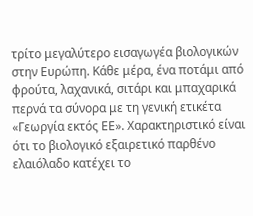τρίτο μεγαλύτερο εισαγωγέα βιολογικών στην Ευρώπη. Κάθε μέρα, ένα ποτάμι από φρούτα, λαχανικά, σιτάρι και μπαχαρικά περνά τα σύνορα με τη γενική ετικέτα «Γεωργία εκτός ΕΕ». Χαρακτηριστικό είναι ότι το βιολογικό εξαιρετικό παρθένο ελαιόλαδο κατέχει το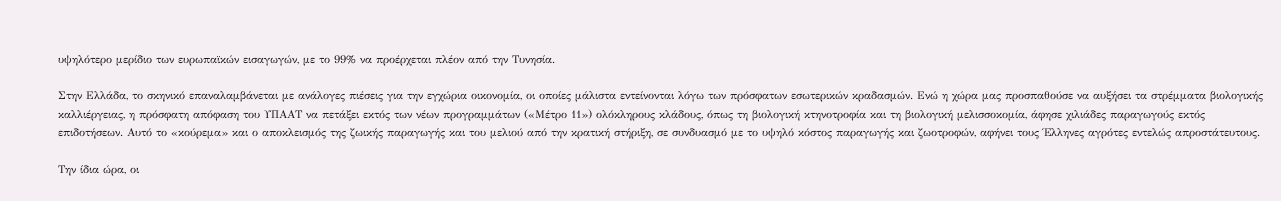υψηλότερο μερίδιο των ευρωπαϊκών εισαγωγών, με το 99% να προέρχεται πλέον από την Τυνησία.

Στην Ελλάδα, το σκηνικό επαναλαμβάνεται με ανάλογες πιέσεις για την εγχώρια οικονομία, οι οποίες μάλιστα εντείνονται λόγω των πρόσφατων εσωτερικών κραδασμών. Ενώ η χώρα μας προσπαθούσε να αυξήσει τα στρέμματα βιολογικής καλλιέργειας, η πρόσφατη απόφαση του ΥΠΑΑΤ να πετάξει εκτός των νέων προγραμμάτων («Μέτρο 11») ολόκληρους κλάδους, όπως τη βιολογική κτηνοτροφία και τη βιολογική μελισσοκομία, άφησε χιλιάδες παραγωγούς εκτός επιδοτήσεων. Αυτό το «κούρεμα» και ο αποκλεισμός της ζωικής παραγωγής και του μελιού από την κρατική στήριξη, σε συνδυασμό με το υψηλό κόστος παραγωγής και ζωοτροφών, αφήνει τους Έλληνες αγρότες εντελώς απροστάτευτους.

Την ίδια ώρα, οι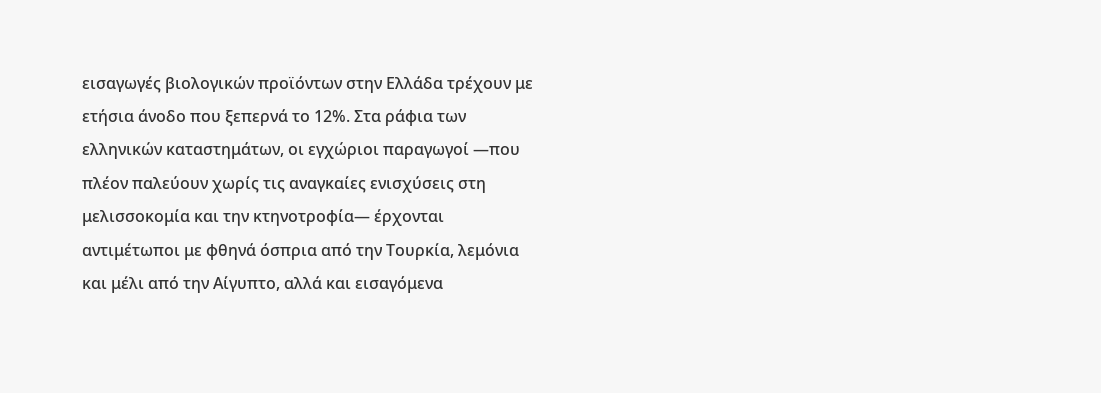εισαγωγές βιολογικών προϊόντων στην Ελλάδα τρέχουν με ετήσια άνοδο που ξεπερνά το 12%. Στα ράφια των ελληνικών καταστημάτων, οι εγχώριοι παραγωγοί —που πλέον παλεύουν χωρίς τις αναγκαίες ενισχύσεις στη μελισσοκομία και την κτηνοτροφία— έρχονται αντιμέτωποι με φθηνά όσπρια από την Τουρκία, λεμόνια και μέλι από την Αίγυπτο, αλλά και εισαγόμενα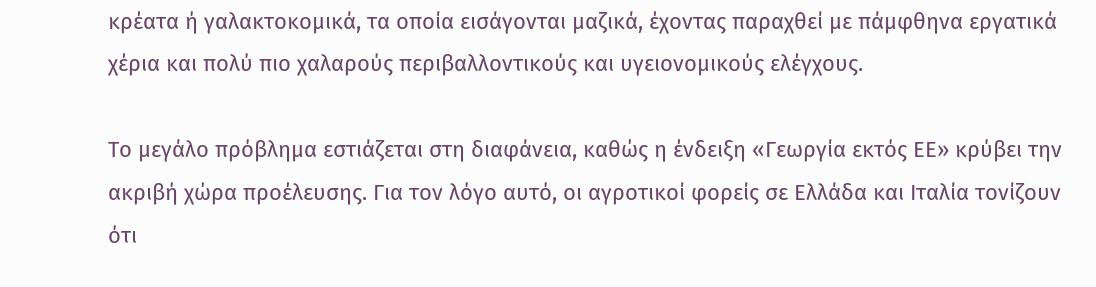κρέατα ή γαλακτοκομικά, τα οποία εισάγονται μαζικά, έχοντας παραχθεί με πάμφθηνα εργατικά χέρια και πολύ πιο χαλαρούς περιβαλλοντικούς και υγειονομικούς ελέγχους.

Το μεγάλο πρόβλημα εστιάζεται στη διαφάνεια, καθώς η ένδειξη «Γεωργία εκτός ΕΕ» κρύβει την ακριβή χώρα προέλευσης. Για τον λόγο αυτό, οι αγροτικοί φορείς σε Ελλάδα και Ιταλία τονίζουν ότι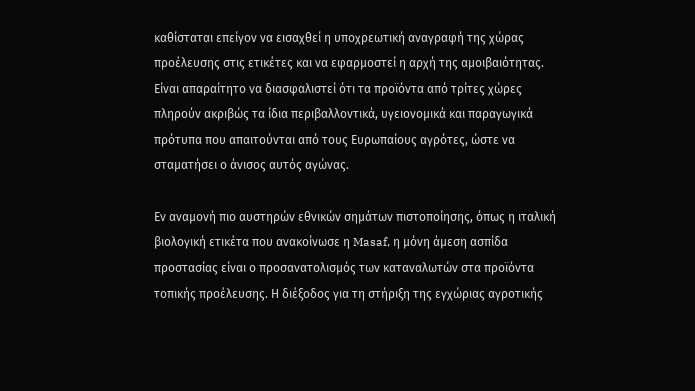καθίσταται επείγον να εισαχθεί η υποχρεωτική αναγραφή της χώρας προέλευσης στις ετικέτες και να εφαρμοστεί η αρχή της αμοιβαιότητας. Είναι απαραίτητο να διασφαλιστεί ότι τα προϊόντα από τρίτες χώρες πληρούν ακριβώς τα ίδια περιβαλλοντικά, υγειονομικά και παραγωγικά πρότυπα που απαιτούνται από τους Ευρωπαίους αγρότες, ώστε να σταματήσει ο άνισος αυτός αγώνας.

Εν αναμονή πιο αυστηρών εθνικών σημάτων πιστοποίησης, όπως η ιταλική βιολογική ετικέτα που ανακοίνωσε η Masaf, η μόνη άμεση ασπίδα προστασίας είναι ο προσανατολισμός των καταναλωτών στα προϊόντα τοπικής προέλευσης. Η διέξοδος για τη στήριξη της εγχώριας αγροτικής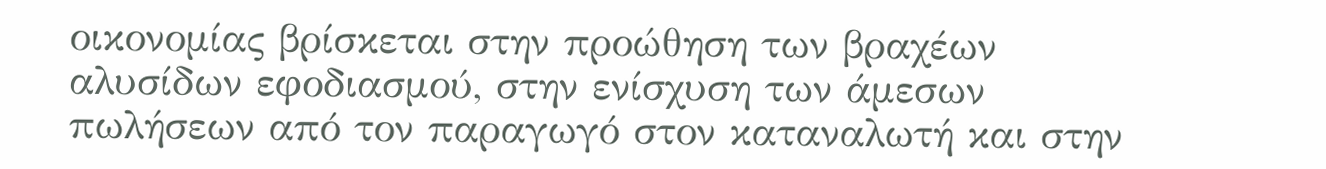οικονομίας βρίσκεται στην προώθηση των βραχέων αλυσίδων εφοδιασμού, στην ενίσχυση των άμεσων πωλήσεων από τον παραγωγό στον καταναλωτή και στην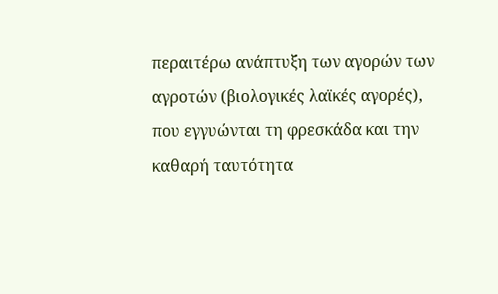περαιτέρω ανάπτυξη των αγορών των αγροτών (βιολογικές λαϊκές αγορές), που εγγυώνται τη φρεσκάδα και την καθαρή ταυτότητα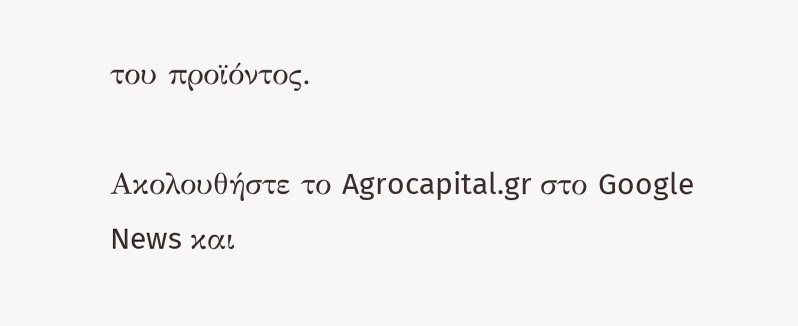του προϊόντος.

Ακολουθήστε το Agrocapital.gr στο Google News και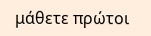μάθετε πρώτοι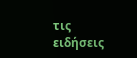τις ειδήσεις